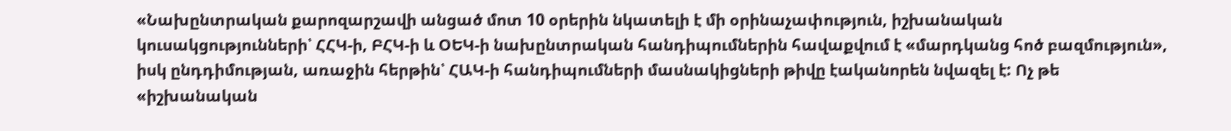«Նախընտրական քարոզարշավի անցած մոտ 10 օրերին նկատելի է մի օրինաչափություն, իշխանական կուսակցությունների՝ ՀՀԿ-ի, ԲՀԿ-ի և ՕԵԿ-ի նախընտրական հանդիպումներին հավաքվում է «մարդկանց հոծ բազմություն», իսկ ընդդիմության, առաջին հերթին՝ ՀԱԿ-ի հանդիպումների մասնակիցների թիվը էականորեն նվազել է: Ոչ թե «իշխանական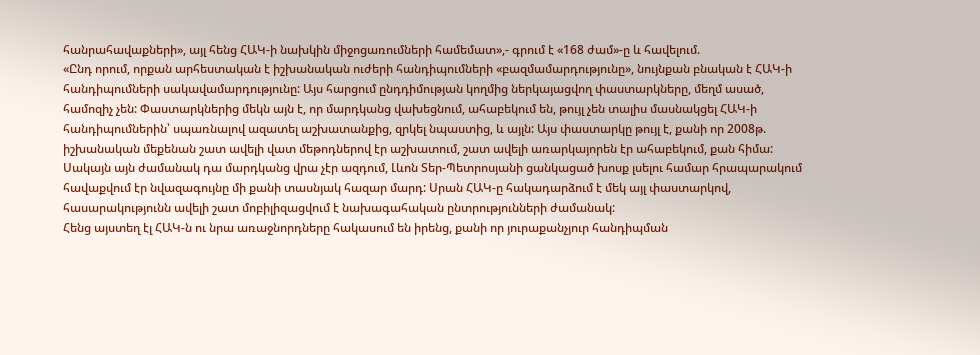հանրահավաքների», այլ հենց ՀԱԿ-ի նախկին միջոցառումների համեմատ»,- գրում է «168 ժամ»-ը և հավելում.
«Ընդ որում, որքան արհեստական է իշխանական ուժերի հանդիպումների «բազմամարդությունը», նույնքան բնական է ՀԱԿ-ի հանդիպումների սակավամարդությունը: Այս հարցում ընդդիմության կողմից ներկայացվող փաստարկները, մեղմ ասած, համոզիչ չեն: Փաստարկներից մեկն այն է, որ մարդկանց վախեցնում, ահաբեկում են, թույլ չեն տալիս մասնակցել ՀԱԿ-ի հանդիպումներին՝ սպառնալով ազատել աշխատանքից, զրկել նպաստից, և այլն: Այս փաստարկը թույլ է, քանի որ 2008թ. իշխանական մեքենան շատ ավելի վատ մեթոդներով էր աշխատում, շատ ավելի առարկայորեն էր ահաբեկում, քան հիմա: Սակայն այն ժամանակ դա մարդկանց վրա չէր ազդում, Լևոն Տեր-Պետրոսյանի ցանկացած խոսք լսելու համար հրապարակում հավաքվում էր նվազագույնը մի քանի տասնյակ հազար մարդ: Սրան ՀԱԿ-ը հակադարձում է մեկ այլ փաստարկով, հասարակությունն ավելի շատ մոբիլիզացվում է նախագահական ընտրությունների ժամանակ:
Հենց այստեղ էլ ՀԱԿ-ն ու նրա առաջնորդները հակասում են իրենց, քանի որ յուրաքանչյուր հանդիպման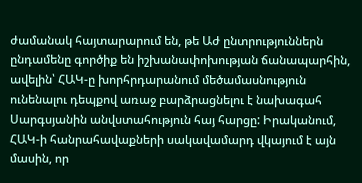ժամանակ հայտարարում են, թե Աժ ընտրություններն ընդամենը գործիք են իշխանափոխության ճանապարհին, ավելին՝ ՀԱԿ-ը խորհրդարանում մեծամասնություն ունենալու դեպքով առաջ բարձրացնելու է նախագահ Սարգսյանին անվստահություն հայ հարցը: Իրականում, ՀԱԿ-ի հանրահավաքների սակավամարդ վկայում է այն մասին, որ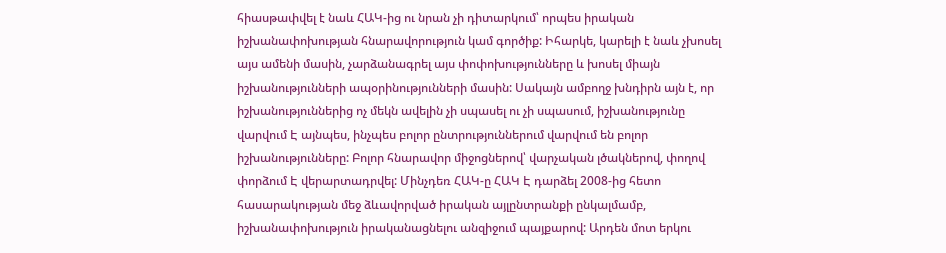հիասթափվել է նաև ՀԱԿ-ից ու նրան չի դիտարկում՝ որպես իրական իշխանափոխության հնարավորություն կամ գործիք: Իհարկե, կարելի է նաև չխոսել այս ամենի մասին, չարձանագրել այս փոփոխությունները և խոսել միայն իշխանությունների ապօրինությունների մասին: Սակայն ամբողջ խնդիրն այն է, որ իշխանություններից ոչ մեկն ավելին չի սպասել ու չի սպասում, իշխանությունը վարվում Է այնպես, ինչպես բոլոր ընտրություններում վարվում են բոլոր իշխանությունները: Բոլոր հնարավոր միջոցներով՝ վարչական լծակներով, փողով փորձում Է վերարտադրվել: Մինչդեռ ՀԱԿ-ը ՀԱԿ Է դարձել 2008-ից հետո հասարակության մեջ ձևավորված իրական այլընտրանքի ընկալմամբ, իշխանափոխություն իրականացնելու անզիջում պայքարով: Արդեն մոտ երկու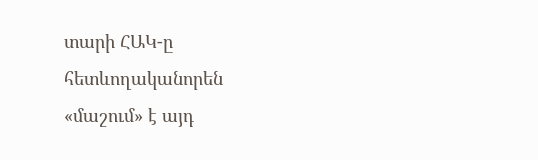տարի ՀԱԿ-ը հետևողականորեն «մաշում» է այդ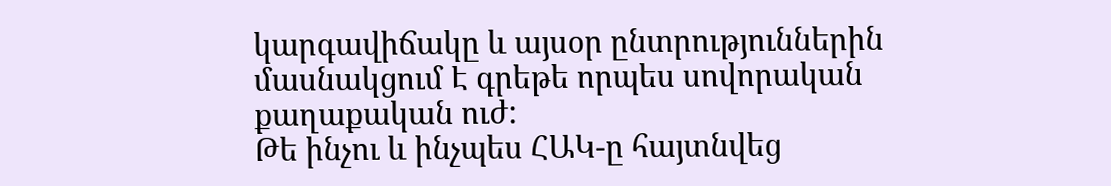կարգավիճակը և այսօր ընտրություններին մասնակցում Է գրեթե որպես սովորական քաղաքական ուժ:
Թե ինչու և ինչպես ՀԱԿ-ը հայտնվեց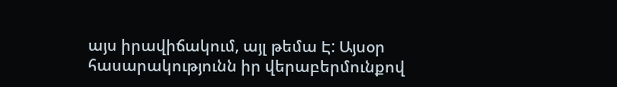այս իրավիճակում, այլ թեմա Է: Այսօր հասարակությունն իր վերաբերմունքով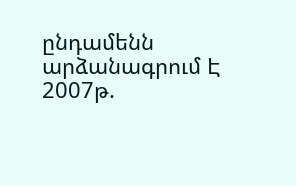ընդամենն արձանագրում Է 2007թ.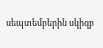սեպտեմբերին սկիզբ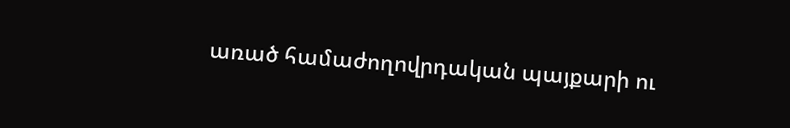առած համաժողովրդական պայքարի ու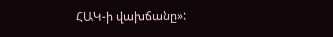ՀԱԿ-ի վախճանը»: